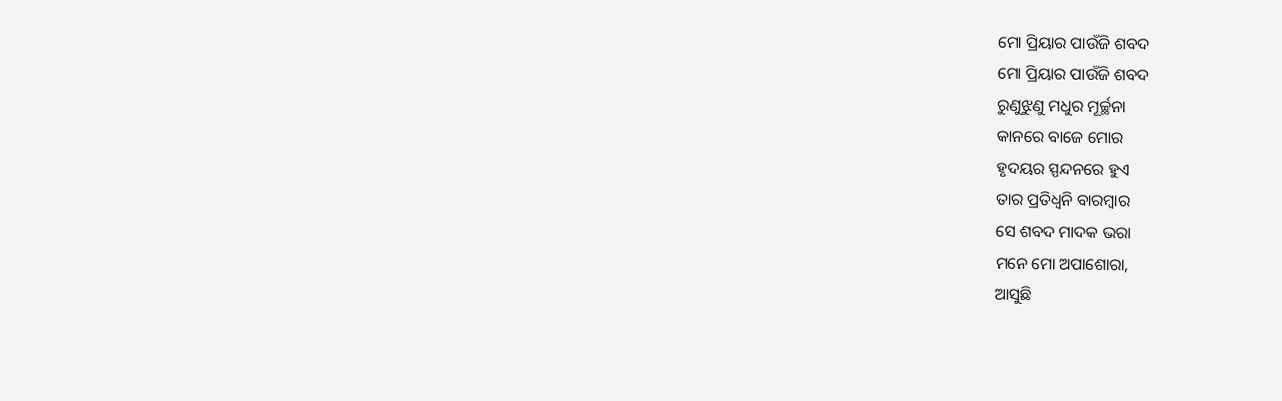ମୋ ପ୍ରିୟାର ପାଉଁଜି ଶବଦ
ମୋ ପ୍ରିୟାର ପାଉଁଜି ଶବଦ
ରୁଣୁଝୁଣୁ ମଧୁର ମୂର୍ଚ୍ଛନା
କାନରେ ବାଜେ ମୋର
ହୃଦୟର ସ୍ପନ୍ଦନରେ ହୁଏ
ତାର ପ୍ରତିଧ୍ଵନି ବାରମ୍ବାର
ସେ ଶବଦ ମାଦକ ଭରା
ମନେ ମୋ ଅପାଶୋରା,
ଆସୁଛି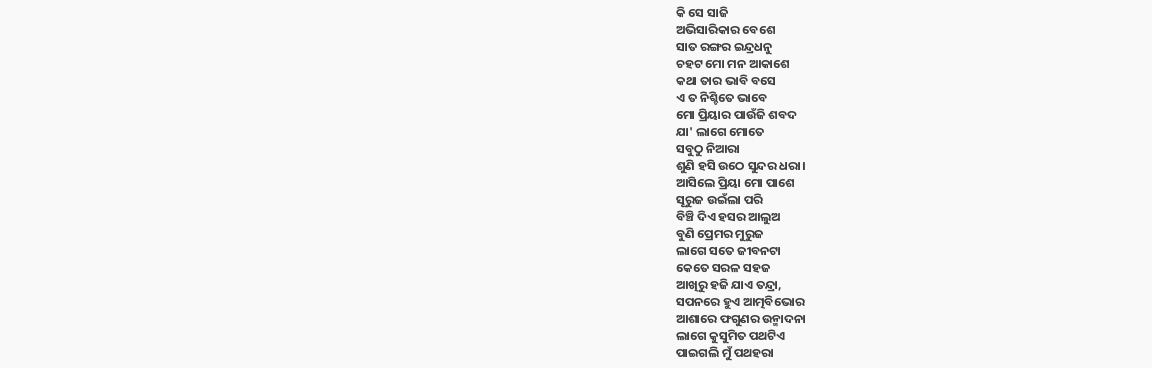କି ସେ ସାଜି
ଅଭିସାରିକାର ବେଶେ
ସାତ ରଙ୍ଗର ଇନ୍ଦ୍ରଧନୁ
ଚହଟ ମୋ ମନ ଆକାଶେ
କଥା ତାର ଭାବି ବସେ
ଏ ତ ନିଶ୍ଚିତେ ଭାବେ
ମୋ ପ୍ରିୟାର ପାଉଁଜି ଶବଦ
ଯା' ଲାଗେ ମୋତେ
ସବୁଠୁ ନିଆରା
ଶୁଣି ହସି ଉଠେ ସୁନ୍ଦର ଧରା।
ଆସିଲେ ପ୍ରିୟା ମୋ ପାଶେ
ସୂରୁଜ ଉଇଁଲା ପରି
ବିଞ୍ଚି ଦିଏ ହସର ଆଲୁଅ
ବୁଣି ପ୍ରେମର ମୁରୁଜ
ଲାଗେ ସତେ ଜୀବନଟା
କେତେ ସରଳ ସହଜ
ଆଖିରୁ ହଜି ଯାଏ ତନ୍ଦ୍ରା,
ସପନରେ ହୁଏ ଆତ୍ମବିଭୋର
ଆଶାରେ ଫଗୁଣର ଉନ୍ମାଦନା
ଲାଗେ କୁସୁମିତ ପଥଟିଏ
ପାଇଗଲି ମୁଁ ପଥହରା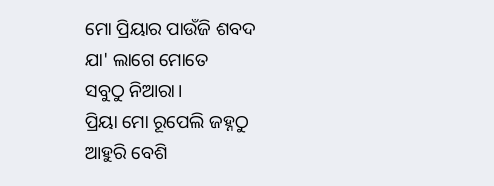ମୋ ପ୍ରିୟାର ପାଉଁଜି ଶବଦ
ଯା' ଲାଗେ ମୋତେ
ସବୁଠୁ ନିଆରା।
ପ୍ରିୟା ମୋ ରୂପେଲି ଜହ୍ନଠୁ
ଆହୁରି ବେଶି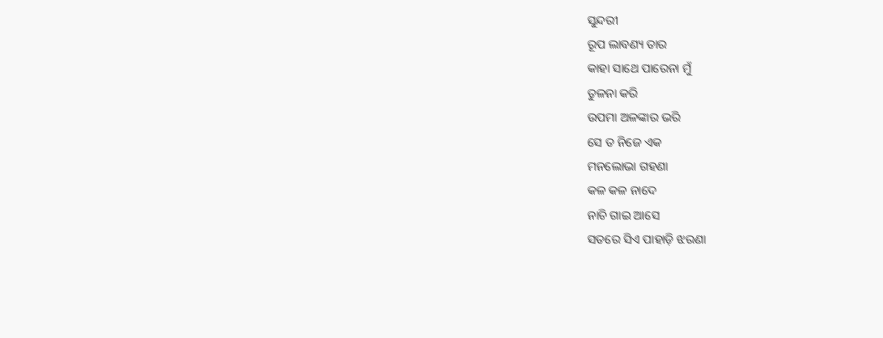ସୁନ୍ଦରୀ
ରୂପ ଲାବଣ୍ୟ ତାର
କାହା ସାଥେ ପାରେନା ମୁଁ
ତୁଳନା କରି
ଉପମା ଅଳଙ୍କାର ଭରି
ସେ ତ ନିଜେ ଏକ
ମନଲୋଭା ଗହଣା
କଳ କଳ ନାଦେ
ନାଚି ଗାଇ ଆସେ
ସତରେ ସିଏ ପାହାଡ଼ି ଝରଣା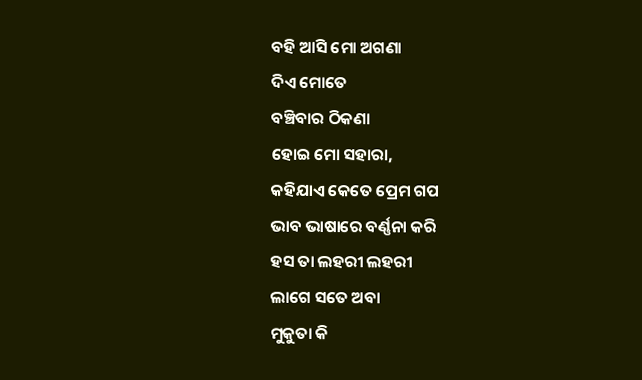ବହି ଆସି ମୋ ଅଗଣା
ଦିଏ ମୋତେ
ବଞ୍ଚିବାର ଠିକଣା
ହୋଇ ମୋ ସହାରା,
କହିଯାଏ କେତେ ପ୍ରେମ ଗପ
ଭାବ ଭାଷାରେ ବର୍ଣ୍ଣନା କରି
ହସ ତା ଲହରୀ ଲହରୀ
ଲାଗେ ସତେ ଅବା
ମୁକୁତା କି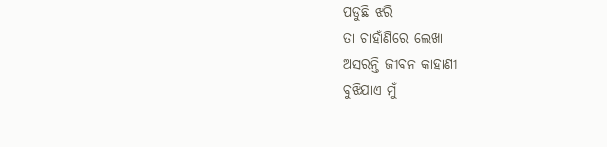ପଡୁଛି ଝରି
ତା ଚାହାଁଣିରେ ଲେଖା
ଅସରନ୍ତି ଜୀବନ କାହାଣୀ
ବୁଝିଯାଏ ମୁଁ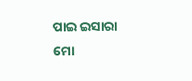ପାଇ ଇସାରା
ମୋ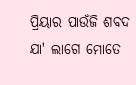ପ୍ରିୟାର ପାଉଁଜି ଶବଦ
ଯା' ଲାଗେ ମୋତେ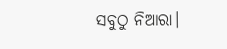ସବୁଠୁ ନିଆରା।